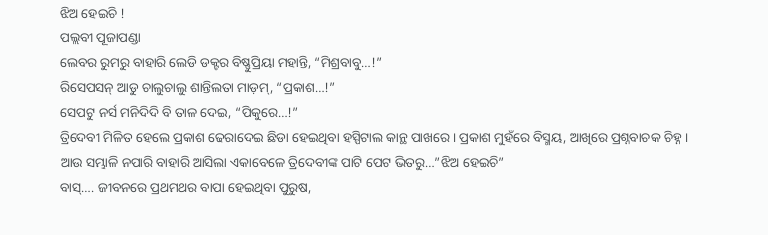ଝିଅ ହେଇଚି !
ପଲ୍ଲବୀ ପୂଜାପଣ୍ଡା
ଲେବର ରୁମରୁ ବାହାରି ଲେଡି ଡକ୍ଟର ବିଷ୍ଣୁପ୍ରିୟା ମହାନ୍ତି, “ମିଶ୍ରବାବୁ…!”
ରିସେପସନ୍ ଆଡୁ ଚାଲୁଚାଲୁ ଶାନ୍ତିଲତା ମାଡ଼ମ୍, “ପ୍ରକାଶ…!”
ସେପଟୁ ନର୍ସ ମନିଦିଦି ବି ତାଳ ଦେଇ, “ପିକୁରେ…!”
ତ୍ରିଦେବୀ ମିଳିତ ହେଲେ ପ୍ରକାଶ ଢେରାଦେଇ ଛିଡା ହେଇଥିବା ହସ୍ପିଟାଲ କାନ୍ଥ ପାଖରେ । ପ୍ରକାଶ ମୁହଁରେ ବିସ୍ମୟ, ଆଖିରେ ପ୍ରଶ୍ନବାଚକ ଚିହ୍ନ ।
ଆଉ ସମ୍ଭାଳି ନପାରି ବାହାରି ଆସିଲା ଏକାବେଳେ ତ୍ରିଦେବୀଙ୍କ ପାଟି ପେଟ ଭିତରୁ…”ଝିଅ ହେଇଚି”
ବାସ୍…. ଜୀବନରେ ପ୍ରଥମଥର ବାପା ହେଇଥିବା ପୁରୁଷ,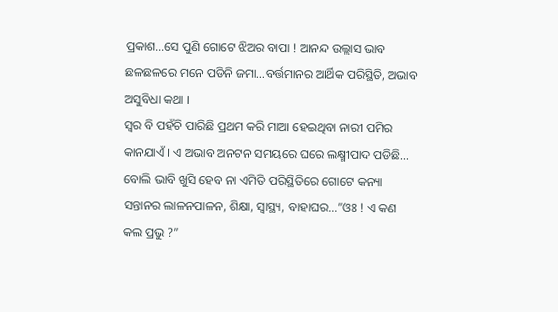ପ୍ରକାଶ…ସେ ପୁଣି ଗୋଟେ ଝିଅର ବାପା ! ଆନନ୍ଦ ଉଲ୍ଲାସ ଭାବ ଛଳଛଳରେ ମନେ ପଡିନି ଜମା…ବର୍ତ୍ତମାନର ଆର୍ଥିକ ପରିସ୍ଥିତି, ଅଭାବ ଅସୁବିଧା କଥା ।
ସ୍ୱର ବି ପହଁଚି ପାରିଛି ପ୍ରଥମ କରି ମାଆ ହେଇଥିବା ନାରୀ ପମିର କାନଯାଏଁ । ଏ ଅଭାବ ଅନଟନ ସମୟରେ ଘରେ ଲକ୍ଷ୍ମୀପାଦ ପଡିଛି… ବୋଲି ଭାବି ଖୁସି ହେବ ନା ଏମିତି ପରିସ୍ଥିତିରେ ଗୋଟେ କନ୍ୟା ସନ୍ତାନର ଲାଳନପାଳନ, ଶିକ୍ଷା, ସ୍ୱାସ୍ଥ୍ୟ, ବାହାଘର…”ଓଃ ! ଏ କଣ କଲ ପ୍ରଭୁ ?”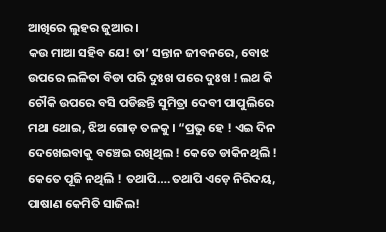ଆଖିରେ ଲୁହର ଜୁଆର ।
କଉ ମାଆ ସହିବ ଯେ! ତା’ ସନ୍ତାନ ଜୀବନରେ, ବୋଝ ଉପରେ ଲଳିତା ବିଡା ପରି ଦୁଃଖ ପରେ ଦୁଃଖ ! ଲଥ କି ଚୌକି ଉପରେ ବସି ପଡିଛନ୍ତି ସୁମିତ୍ରା ଦେବୀ ପାପୁଲିରେ ମଥା ଥୋଇ, ଝିଅ ଗୋଡ଼ ତଳକୁ । “ପ୍ରଭୁ ହେ ! ଏଇ ଦିନ ଦେଖେଇବାକୁ ବଞ୍ଚେଇ ରଖିଥିଲ ! କେତେ ଡାକିନଥିଲି ! କେତେ ପୂଜି ନଥିଲି ! ତଥାପି….ତଥାପି ଏଡ଼େ ନିରିଦୟ, ପାଷାଣ କେମିତି ସାଜିଲ!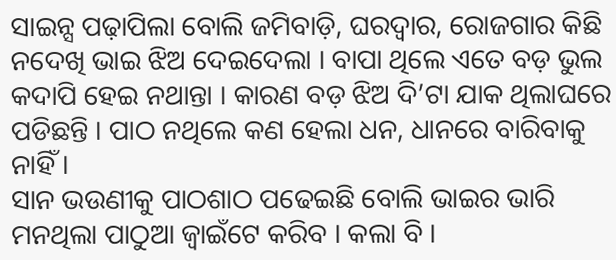ସାଇନ୍ସ ପଢ଼ାପିଲା ବୋଲି ଜମିବାଡ଼ି, ଘରଦ୍ୱାର, ରୋଜଗାର କିଛି ନଦେଖି ଭାଇ ଝିଅ ଦେଇଦେଲା । ବାପା ଥିଲେ ଏତେ ବଡ଼ ଭୁଲ କଦାପି ହେଇ ନଥାନ୍ତା । କାରଣ ବଡ଼ ଝିଅ ଦି’ଟା ଯାକ ଥିଲାଘରେ ପଡିଛନ୍ତି । ପାଠ ନଥିଲେ କଣ ହେଲା ଧନ, ଧାନରେ ବାରିବାକୁ ନାହିଁ ।
ସାନ ଭଉଣୀକୁ ପାଠଶାଠ ପଢେଇଛି ବୋଲି ଭାଇର ଭାରି ମନଥିଲା ପାଠୁଆ ଜ୍ୱାଇଁଟେ କରିବ । କଲା ବି ।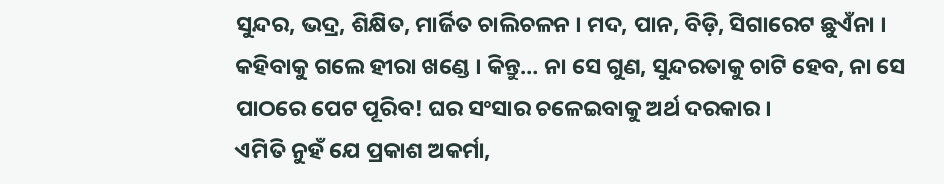ସୁନ୍ଦର, ଭଦ୍ର, ଶିକ୍ଷିତ, ମାର୍ଜିତ ଚାଲିଚଳନ । ମଦ, ପାନ, ବିଡ଼ି, ସିଗାରେଟ ଛୁଏଁନା । କହିବାକୁ ଗଲେ ହୀରା ଖଣ୍ଡେ । କିନ୍ତୁ… ନା ସେ ଗୁଣ, ସୁନ୍ଦରତାକୁ ଚାଟି ହେବ, ନା ସେ ପାଠରେ ପେଟ ପୂରିବ! ଘର ସଂସାର ଚଳେଇବାକୁ ଅର୍ଥ ଦରକାର ।
ଏମିତି ନୁହଁ ଯେ ପ୍ରକାଶ ଅକର୍ମା,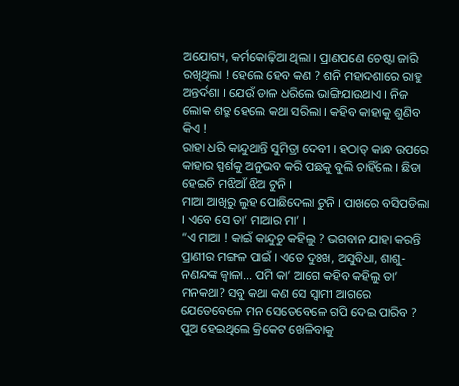ଅଯୋଗ୍ୟ, କର୍ମକୋଢ଼ିଆ ଥିଲା । ପ୍ରାଣପଣେ ଚେଷ୍ଟା ଜାରି ରଖିଥିଲା ! ହେଲେ ହେବ କଣ ? ଶନି ମହାଦଶାରେ ରାହୁ ଅନ୍ତର୍ଦଶା । ଯେଉଁ ଡାଳ ଧରିଲେ ଭାଙ୍ଗିଯାଉଥାଏ । ନିଜ ଲୋକ ଶତ୍ରୁ ହେଲେ କଥା ସରିଲା । କହିବ କାହାକୁ ଶୁଣିବ କିଏ !
ରାହା ଧରି କାନ୍ଦୁଥାନ୍ତି ସୁମିତ୍ରା ଦେବୀ । ହଠାତ୍ କାନ୍ଧ ଉପରେ କାହାର ସ୍ପର୍ଶକୁ ଅନୁଭବ କରି ପଛକୁ ବୁଲି ଚାହିଁଲେ । ଛିଡା ହେଇଚି ମଝିଆଁ ଝିଅ ଟୁନି ।
ମାଆ ଆଖିରୁ ଲୁହ ପୋଛିଦେଲା ଟୁନି । ପାଖରେ ବସିପଡିଲା । ଏବେ ସେ ତା’ ମାଆର ମା’ ।
“ଏ ମାଆ ! କାଇଁ କାନ୍ଦୁଚୁ କହିଲୁ ? ଭଗବାନ ଯାହା କରନ୍ତି ପ୍ରାଣୀର ମଙ୍ଗଳ ପାଇଁ । ଏତେ ଦୁଃଖ, ଅସୁବିଧା, ଶାଶୁ-ନଣନ୍ଦଙ୍କ ଜ୍ୱାଳା… ପମି କା’ ଆଗେ କହିବ କହିଲୁ ତା’ ମନକଥା? ସବୁ କଥା କଣ ସେ ସ୍ୱାମୀ ଆଗରେ ଯେତେବେଳେ ମନ ସେତେବେଳେ ଗପି ଦେଇ ପାରିବ ? ପୁଅ ହେଇଥିଲେ କ୍ରିକେଟ ଖେଳିବାକୁ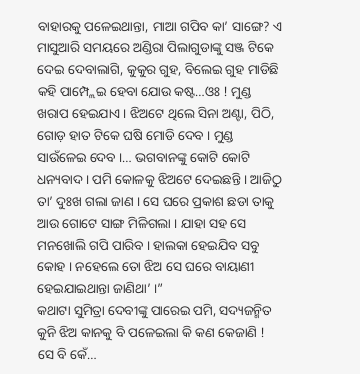ବାହାରକୁ ପଳେଇଥାନ୍ତା, ମାଆ ଗପିବ କା’ ସାଙ୍ଗେ? ଏ ମାସୁଆରି ସମୟରେ ଅଣ୍ଡିରା ପିଲାଗୁଡାଙ୍କୁ ସଞ୍ଜ ଟିକେ ଦେଇ ଦେବାଲାଗି, କୁକୁର ଗୁହ, ବିଲେଇ ଗୁହ ମାଡିଛି କହି ପାମ୍ପ୍ଲେଇ ହେବା ଯୋଉ କଷ୍ଟ…ଓଃ ! ମୁଣ୍ଡ ଖରାପ ହେଇଯାଏ । ଝିଅଟେ ଥିଲେ ସିନା ଅଣ୍ଟା, ପିଠି, ଗୋଡ଼ ହାତ ଟିକେ ଘଷି ମୋଡି ଦେବ । ମୁଣ୍ଡ ସାଉଁଳେଇ ଦେବ ।… ଭଗବାନଙ୍କୁ କୋଟି କୋଟି ଧନ୍ୟବାଦ । ପମି କୋଳକୁ ଝିଅଟେ ଦେଇଛନ୍ତି । ଆଜିଠୁ ତା’ ଦୁଃଖ ଗଲା ଜାଣ । ସେ ଘରେ ପ୍ରକାଶ ଛଡା ତାକୁ ଆଉ ଗୋଟେ ସାଙ୍ଗ ମିଳିଗଲା । ଯାହା ସହ ସେ ମନଖୋଲି ଗପି ପାରିବ । ହାଲକା ହେଇଯିବ ସବୁ କୋହ । ନହେଲେ ତୋ ଝିଅ ସେ ଘରେ ବାୟାଣୀ ହେଇଯାଇଥାନ୍ତା ଜାଣିଥା’ ।”
କଥାଟା ସୁମିତ୍ରା ଦେବୀଙ୍କୁ ପାରେଇ ପମି, ସଦ୍ୟଜନ୍ମିତ କୁନି ଝିଅ କାନକୁ ବି ପଳେଇଲା କି କଣ କେଜାଣି ! ସେ ବି କେଁ…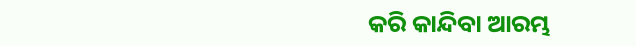କରି କାନ୍ଦିବା ଆରମ୍ଭ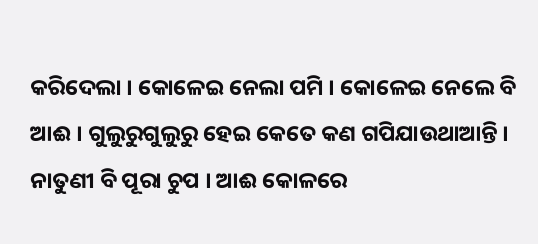କରିଦେଲା । କୋଳେଇ ନେଲା ପମି । କୋଳେଇ ନେଲେ ବି ଆଈ । ଗୁଲୁରୁଗୁଲୁରୁ ହେଇ କେତେ କଣ ଗପିଯାଉଥାଆନ୍ତି । ନାତୁଣୀ ବି ପୂରା ଚୁପ । ଆଈ କୋଳରେ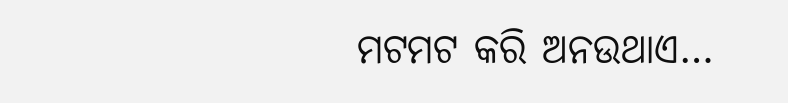ମଟମଟ କରି ଅନଉଥାଏ…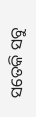ସତେକି ସବୁ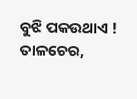ବୁଝି ପକଉଥାଏ !
ତାଳଚେର,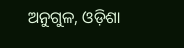ଅନୁଗୁଳ, ଓଡ଼ିଶା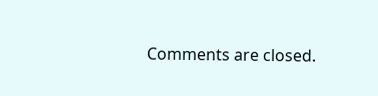Comments are closed.